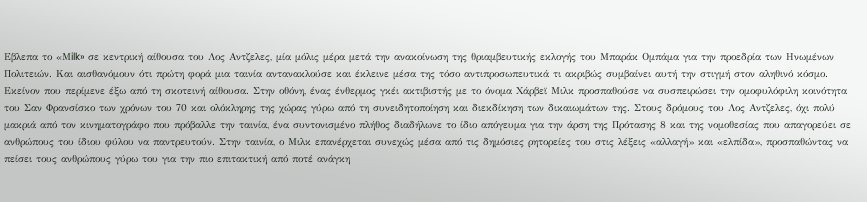Εβλεπα το «Μilk» σε κεντρική αίθουσα του Λος Αντζελες, μία μόλις μέρα μετά την ανακοίνωση της θριαμβευτικής εκλογής του Μπαράκ Ομπάμα για την προεδρία των Ηνωμένων Πολιτειών. Και αισθανόμουν ότι πρώτη φορά μια ταινία αντανακλούσε και έκλεινε μέσα της τόσο αντιπροσωπευτικά τι ακριβώς συμβαίνει αυτή την στιγμή στον αληθινό κόσμο. Εκείνον που περίμενε έξω από τη σκοτεινή αίθουσα. Στην οθόνη, ένας ένθερμος γκέι ακτιβιστής με το όνομα Χάρβεϊ Μιλκ προσπαθούσε να συσπειρώσει την ομοφυλόφιλη κοινότητα του Σαν Φρανσίσκο των χρόνων του 70 και ολόκληρης της χώρας γύρω από τη συνειδητοποίηση και διεκδίκηση των δικαιωμάτων της. Στους δρόμους του Λος Αντζελες, όχι πολύ μακριά από τον κινηματογράφο που πρόβαλλε την ταινία, ένα συντονισμένο πλήθος διαδήλωνε το ίδιο απόγευμα για την άρση της Πρότασης 8 και της νομοθεσίας που απαγορεύει σε ανθρώπους του ίδιου φύλου να παντρευτούν. Στην ταινία, ο Μιλκ επανέρχεται συνεχώς μέσα από τις δημόσιες ρητορείες του στις λέξεις «αλλαγή» και «ελπίδα», προσπαθώντας να πείσει τους ανθρώπους γύρω του για την πιο επιτακτική από ποτέ ανάγκη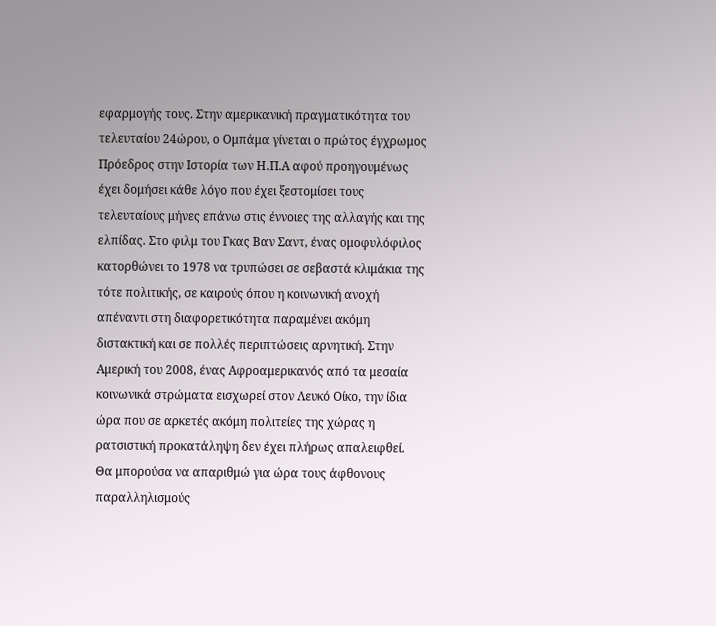εφαρμογής τους. Στην αμερικανική πραγματικότητα του τελευταίου 24ώρου, ο Ομπάμα γίνεται ο πρώτος έγχρωμος Πρόεδρος στην Ιστορία των Η.Π.Α αφού προηγουμένως έχει δομήσει κάθε λόγο που έχει ξεστομίσει τους τελευταίους μήνες επάνω στις έννοιες της αλλαγής και της ελπίδας. Στο φιλμ του Γκας Βαν Σαντ, ένας ομοφυλόφιλος κατορθώνει το 1978 να τρυπώσει σε σεβαστά κλιμάκια της τότε πολιτικής, σε καιρούς όπου η κοινωνική ανοχή απέναντι στη διαφορετικότητα παραμένει ακόμη διστακτική και σε πολλές περιπτώσεις αρνητική. Στην Αμερική του 2008, ένας Αφροαμερικανός από τα μεσαία κοινωνικά στρώματα εισχωρεί στον Λευκό Οίκο, την ίδια ώρα που σε αρκετές ακόμη πολιτείες της χώρας η ρατσιστική προκατάληψη δεν έχει πλήρως απαλειφθεί.
Θα μπορούσα να απαριθμώ για ώρα τους άφθονους παραλληλισμούς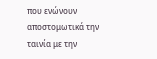που ενώνουν αποστομωτικά την ταινία με την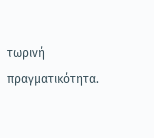τωρινή πραγματικότητα.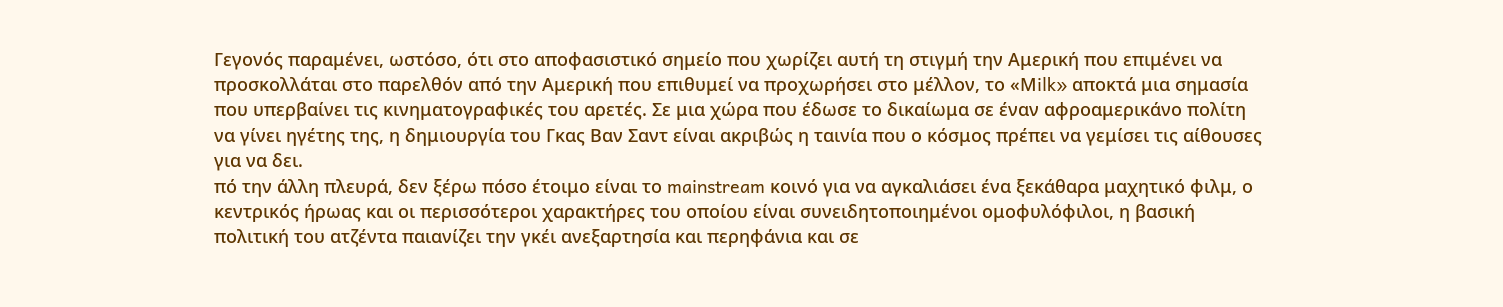Γεγονός παραμένει, ωστόσο, ότι στο αποφασιστικό σημείο που χωρίζει αυτή τη στιγμή την Αμερική που επιμένει να προσκολλάται στο παρελθόν από την Αμερική που επιθυμεί να προχωρήσει στο μέλλον, το «Μilk» αποκτά μια σημασία που υπερβαίνει τις κινηματογραφικές του αρετές. Σε μια χώρα που έδωσε το δικαίωμα σε έναν αφροαμερικάνο πολίτη να γίνει ηγέτης της, η δημιουργία του Γκας Βαν Σαντ είναι ακριβώς η ταινία που ο κόσμος πρέπει να γεμίσει τις αίθουσες για να δει.
πό την άλλη πλευρά, δεν ξέρω πόσο έτοιμο είναι το mainstream κοινό για να αγκαλιάσει ένα ξεκάθαρα μαχητικό φιλμ, ο κεντρικός ήρωας και οι περισσότεροι χαρακτήρες του οποίου είναι συνειδητοποιημένοι ομοφυλόφιλοι, η βασική πολιτική του ατζέντα παιανίζει την γκέι ανεξαρτησία και περηφάνια και σε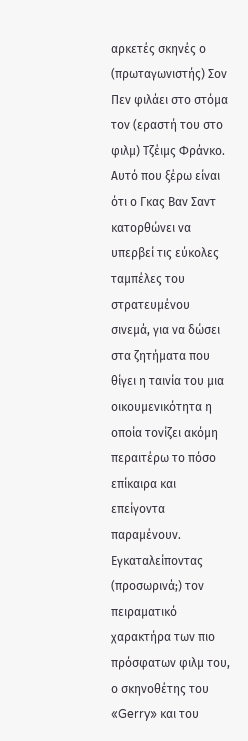αρκετές σκηνές ο (πρωταγωνιστής) Σον Πεν φιλάει στο στόμα τον (εραστή του στο φιλμ) Τζέιμς Φράνκο. Αυτό που ξέρω είναι ότι ο Γκας Βαν Σαντ κατορθώνει να υπερβεί τις εύκολες ταμπέλες του στρατευμένου σινεμά, για να δώσει στα ζητήματα που θίγει η ταινία του μια οικουμενικότητα η οποία τονίζει ακόμη περαιτέρω το πόσο επίκαιρα και επείγοντα παραμένουν.
Εγκαταλείποντας (προσωρινά;) τον πειραματικό χαρακτήρα των πιο πρόσφατων φιλμ του, ο σκηνοθέτης του «Gerry» και του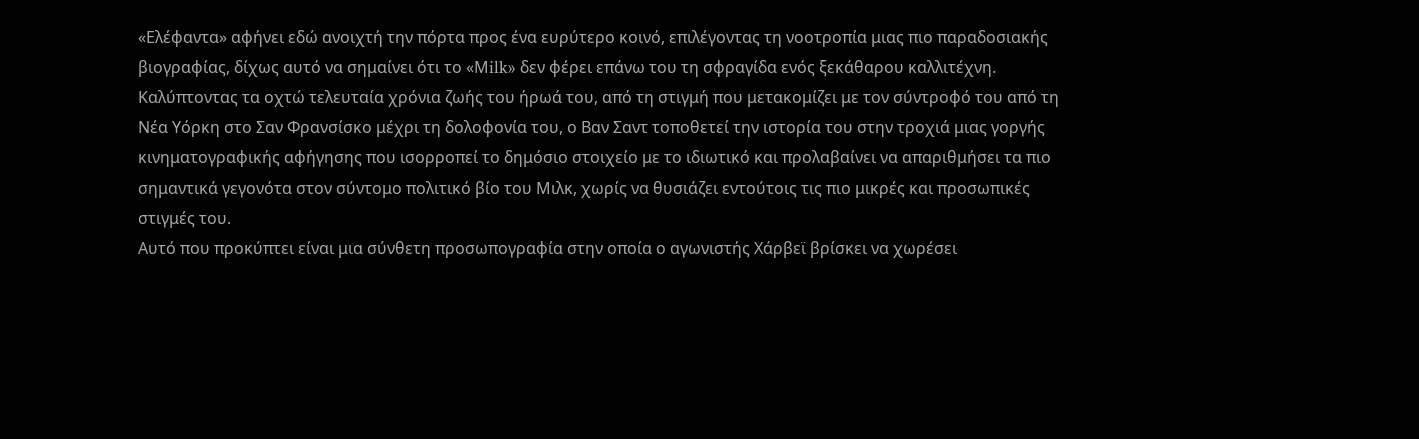«Ελέφαντα» αφήνει εδώ ανοιχτή την πόρτα προς ένα ευρύτερο κοινό, επιλέγοντας τη νοοτροπία μιας πιο παραδοσιακής βιογραφίας, δίχως αυτό να σημαίνει ότι το «Μilk» δεν φέρει επάνω του τη σφραγίδα ενός ξεκάθαρου καλλιτέχνη. Καλύπτοντας τα οχτώ τελευταία χρόνια ζωής του ήρωά του, από τη στιγμή που μετακομίζει με τον σύντροφό του από τη Νέα Υόρκη στο Σαν Φρανσίσκο μέχρι τη δολοφονία του, ο Βαν Σαντ τοποθετεί την ιστορία του στην τροχιά μιας γοργής κινηματογραφικής αφήγησης που ισορροπεί το δημόσιο στοιχείο με το ιδιωτικό και προλαβαίνει να απαριθμήσει τα πιο σημαντικά γεγονότα στον σύντομο πολιτικό βίο του Μιλκ, χωρίς να θυσιάζει εντούτοις τις πιο μικρές και προσωπικές στιγμές του.
Αυτό που προκύπτει είναι μια σύνθετη προσωπογραφία στην οποία ο αγωνιστής Χάρβεϊ βρίσκει να χωρέσει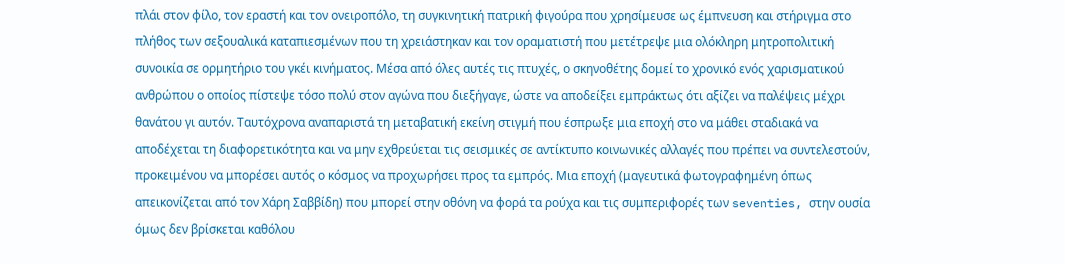πλάι στον φίλο, τον εραστή και τον ονειροπόλο, τη συγκινητική πατρική φιγούρα που χρησίμευσε ως έμπνευση και στήριγμα στο πλήθος των σεξουαλικά καταπιεσμένων που τη χρειάστηκαν και τον οραματιστή που μετέτρεψε μια ολόκληρη μητροπολιτική συνοικία σε ορμητήριο του γκέι κινήματος. Μέσα από όλες αυτές τις πτυχές, ο σκηνοθέτης δομεί το χρονικό ενός χαρισματικού ανθρώπου ο οποίος πίστεψε τόσο πολύ στον αγώνα που διεξήγαγε, ώστε να αποδείξει εμπράκτως ότι αξίζει να παλέψεις μέχρι θανάτου γι αυτόν. Ταυτόχρονα αναπαριστά τη μεταβατική εκείνη στιγμή που έσπρωξε μια εποχή στο να μάθει σταδιακά να αποδέχεται τη διαφορετικότητα και να μην εχθρεύεται τις σεισμικές σε αντίκτυπο κοινωνικές αλλαγές που πρέπει να συντελεστούν, προκειμένου να μπορέσει αυτός ο κόσμος να προχωρήσει προς τα εμπρός. Μια εποχή (μαγευτικά φωτογραφημένη όπως απεικονίζεται από τον Χάρη Σαββίδη) που μπορεί στην οθόνη να φορά τα ρούχα και τις συμπεριφορές των seventies, στην ουσία όμως δεν βρίσκεται καθόλου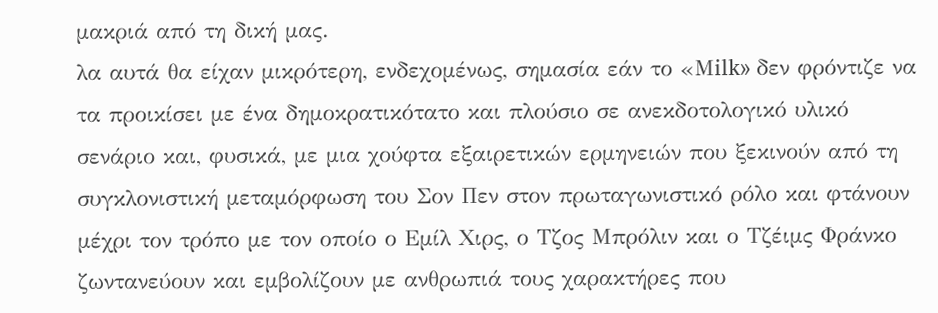μακριά από τη δική μας.
λα αυτά θα είχαν μικρότερη, ενδεχομένως, σημασία εάν το «Μilk» δεν φρόντιζε να τα προικίσει με ένα δημοκρατικότατο και πλούσιο σε ανεκδοτολογικό υλικό σενάριο και, φυσικά, με μια χούφτα εξαιρετικών ερμηνειών που ξεκινούν από τη συγκλονιστική μεταμόρφωση του Σον Πεν στον πρωταγωνιστικό ρόλο και φτάνουν μέχρι τον τρόπο με τον οποίο ο Εμίλ Χιρς, ο Τζος Μπρόλιν και ο Τζέιμς Φράνκο ζωντανεύουν και εμβολίζουν με ανθρωπιά τους χαρακτήρες που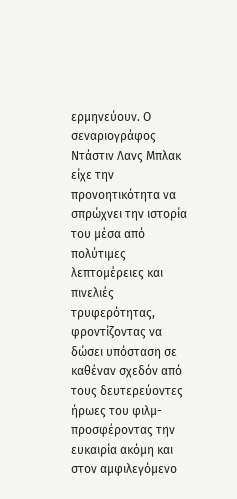ερμηνεύουν. Ο σεναριογράφος Ντάστιν Λανς Μπλακ είχε την προνοητικότητα να σπρώχνει την ιστορία του μέσα από πολύτιμες λεπτομέρειες και πινελιές τρυφερότητας, φροντίζοντας να δώσει υπόσταση σε καθέναν σχεδόν από τους δευτερεύοντες ήρωες του φιλμ- προσφέροντας την ευκαιρία ακόμη και στον αμφιλεγόμενο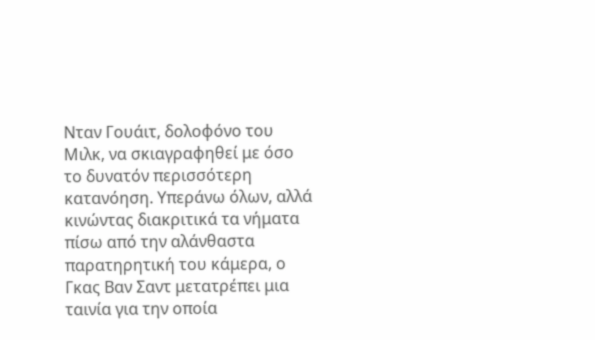Νταν Γουάιτ, δολοφόνο του Μιλκ, να σκιαγραφηθεί με όσο το δυνατόν περισσότερη κατανόηση. Υπεράνω όλων, αλλά κινώντας διακριτικά τα νήματα πίσω από την αλάνθαστα παρατηρητική του κάμερα, ο Γκας Βαν Σαντ μετατρέπει μια ταινία για την οποία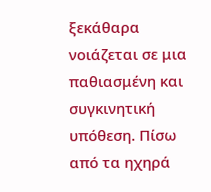ξεκάθαρα νοιάζεται σε μια παθιασμένη και συγκινητική υπόθεση. Πίσω από τα ηχηρά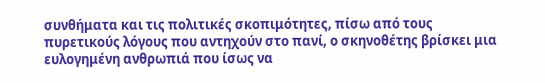συνθήματα και τις πολιτικές σκοπιμότητες, πίσω από τους πυρετικούς λόγους που αντηχούν στο πανί, ο σκηνοθέτης βρίσκει μια ευλογημένη ανθρωπιά που ίσως να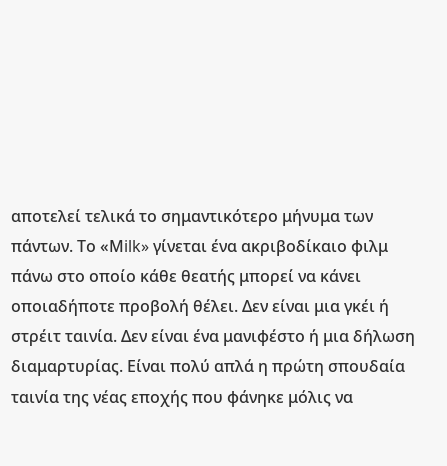αποτελεί τελικά το σημαντικότερο μήνυμα των πάντων. Το «Μilk» γίνεται ένα ακριβοδίκαιο φιλμ πάνω στο οποίο κάθε θεατής μπορεί να κάνει οποιαδήποτε προβολή θέλει. Δεν είναι μια γκέι ή στρέιτ ταινία. Δεν είναι ένα μανιφέστο ή μια δήλωση διαμαρτυρίας. Είναι πολύ απλά η πρώτη σπουδαία ταινία της νέας εποχής που φάνηκε μόλις να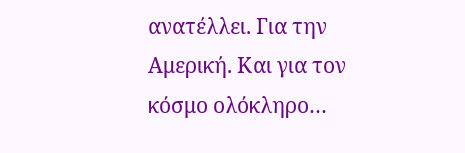ανατέλλει. Για την Αμερική. Και για τον κόσμο ολόκληρο…